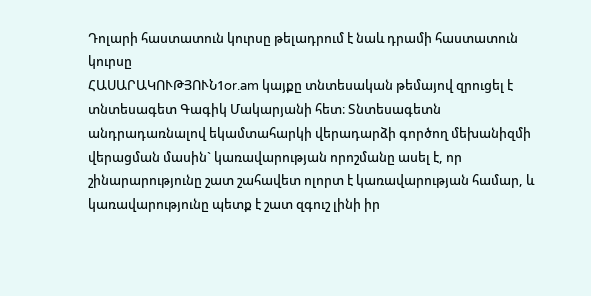Դոլարի հաստատուն կուրսը թելադրում է նաև դրամի հաստատուն կուրսը
ՀԱՍԱՐԱԿՈՒԹՅՈՒՆ1or.am կայքը տնտեսական թեմայով զրուցել է տնտեսագետ Գագիկ Մակարյանի հետ։ Տնտեսագետն անդրադառնալով եկամտահարկի վերադարձի գործող մեխանիզմի վերացման մասին` կառավարության որոշմանը ասել է, որ շինարարությունը շատ շահավետ ոլորտ է կառավարության համար, և կառավարությունը պետք է շատ զգուշ լինի իր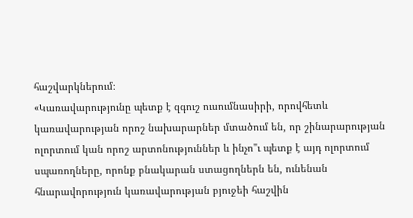հաշվարկներում։
«Կառավարությունը պետք է զգուշ ուսումնասիրի, որովհետև կառավարության որոշ նախարարներ մտածում են, որ շինարարության ոլորտում կան որոշ արտոնություններ և ինչո"ւ պետք է այդ ոլորտում սպառողները, որոնք բնակարան ստացողներն են, ունենան հնարավորություն կառավարության բյուջեի հաշվին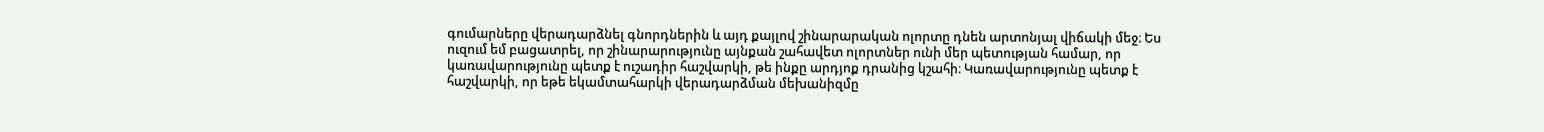գումարները վերադարձնել գնորդներին և այդ քայլով շինարարական ոլորտը դնեն արտոնյալ վիճակի մեջ։ Ես ուզում եմ բացատրել, որ շինարարությունը այնքան շահավետ ոլորտներ ունի մեր պետության համար, որ կառավարությունը պետք է ուշադիր հաշվարկի, թե ինքը արդյոք դրանից կշահի։ Կառավարությունը պետք է հաշվարկի, որ եթե եկամտահարկի վերադարձման մեխանիզմը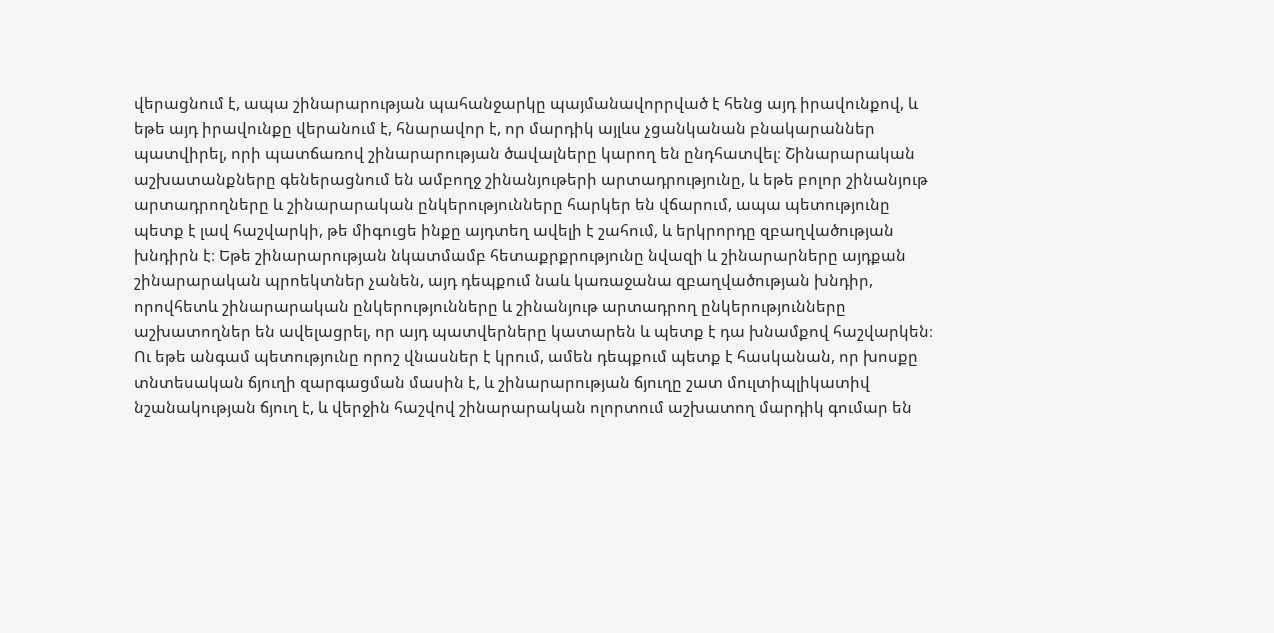վերացնում է, ապա շինարարության պահանջարկը պայմանավորրված է հենց այդ իրավունքով, և եթե այդ իրավունքը վերանում է, հնարավոր է, որ մարդիկ այլևս չցանկանան բնակարաններ պատվիրել, որի պատճառով շինարարության ծավալները կարող են ընդհատվել։ Շինարարական աշխատանքները գեներացնում են ամբողջ շինանյութերի արտադրությունը, և եթե բոլոր շինանյութ արտադրողները և շինարարական ընկերությունները հարկեր են վճարում, ապա պետությունը պետք է լավ հաշվարկի, թե միգուցե ինքը այդտեղ ավելի է շահում, և երկրորդը զբաղվածության խնդիրն է։ Եթե շինարարության նկատմամբ հետաքրքրությունը նվազի և շինարարները այդքան շինարարական պրոեկտներ չանեն, այդ դեպքում նաև կառաջանա զբաղվածության խնդիր, որովհետև շինարարական ընկերությունները և շինանյութ արտադրող ընկերությունները աշխատողներ են ավելացրել, որ այդ պատվերները կատարեն և պետք է դա խնամքով հաշվարկեն։ Ու եթե անգամ պետությունը որոշ վնասներ է կրում, ամեն դեպքում պետք է հասկանան, որ խոսքը տնտեսական ճյուղի զարգացման մասին է, և շինարարության ճյուղը շատ մուլտիպլիկատիվ նշանակության ճյուղ է, և վերջին հաշվով շինարարական ոլորտում աշխատող մարդիկ գումար են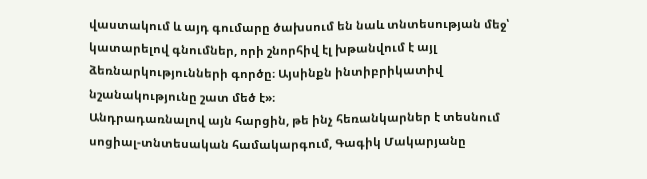վաստակում և այդ գումարը ծախսում են նաև տնտեսության մեջ՝ կատարելով գնումներ, որի շնորհիվ էլ խթանվում է այլ ձեռնարկությունների գործը։ Այսինքն ինտիբրիկատիվ նշանակությունը շատ մեծ է»։
Անդրադառնալով այն հարցին, թե ինչ հեռանկարներ է տեսնում սոցիալ-տնտեսական համակարգում, Գագիկ Մակարյանը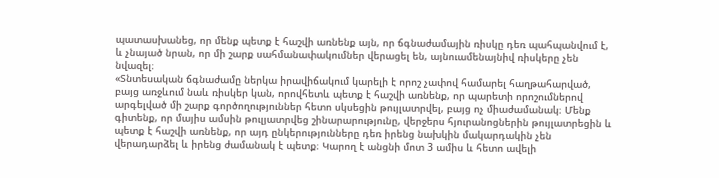պատասխանեց, որ մենք պետք է հաշվի առնենք այն, որ ճգնաժամային ռիսկը դեռ պահպանվում է, և չնայած նրան, որ մի շարք սահմանափակումներ վերացել են, այնուամենայնիվ ռիսկերը չեն նվազել։
«Տնտեսական ճգնաժամը ներկա իրավիճակում կարելի է որոշ չափով համարել հաղթահարված, բայց առջևում նաև ռիսկեր կան, որովհետև պետք է հաշվի առնենք, որ պարետի որոշումներով արգելված մի շարք գործողություններ հետո սկսեցին թույլատրվել, բայց ոչ միաժամանակ։ Մենք գիտենք, որ մայիս ամսին թուլյատրվեց շինարարությունը, վերջերս հյուրանոցներին թույլատրեցին և պետք է հաշվի առնենք, որ այդ ընկերությունները դեռ իրենց նախկին մակարդակին չեն վերադարձել և իրենց ժամանակ է պետք։ Կարող է անցնի մոտ 3 ամիս և հետո ավելի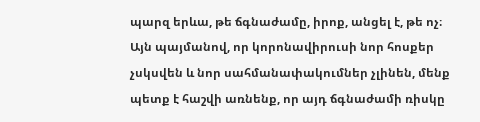պարզ երևա, թե ճգնաժամը, իրոք, անցել է, թե ոչ։ Այն պայմանով, որ կորոնավիրուսի նոր հոսքեր չսկսվեն և նոր սահմանափակումներ չլինեն, մենք պետք է հաշվի առնենք, որ այդ ճգնաժամի ռիսկը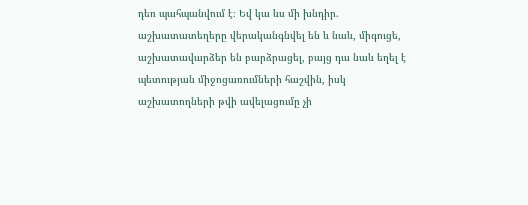դեռ պահպանվում է։ Եվ կա ևս մի խնդիր. աշխատատեղերը վերականգնվել են և նաև, միգուցե, աշխատավարձեր են բարձրացել, բայց դա նաև եղել է պետության միջոցառումների հաշվին, իսկ աշխատողների թվի ավելացումը չի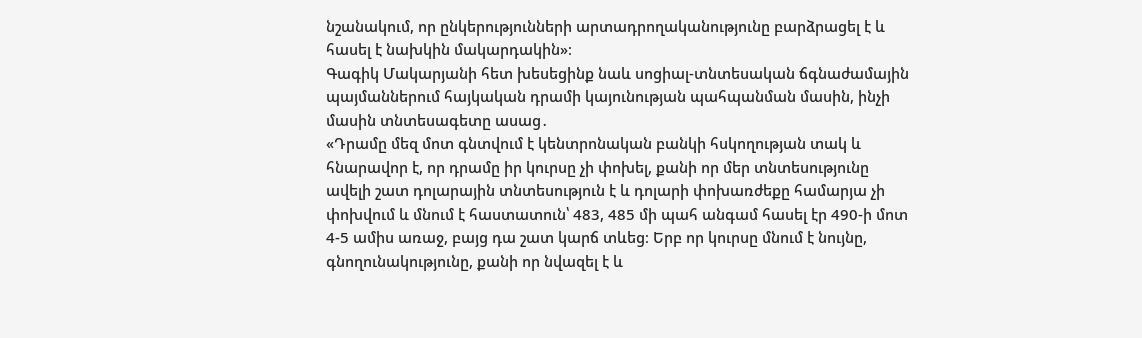նշանակում, որ ընկերությունների արտադրողականությունը բարձրացել է և հասել է նախկին մակարդակին»։
Գագիկ Մակարյանի հետ խեսեցինք նաև սոցիալ-տնտեսական ճգնաժամային պայմաններում հայկական դրամի կայունության պահպանման մասին, ինչի մասին տնտեսագետը ասաց․
«Դրամը մեզ մոտ գնտվում է կենտրոնական բանկի հսկողության տակ և հնարավոր է, որ դրամը իր կուրսը չի փոխել, քանի որ մեր տնտեսությունը ավելի շատ դոլարային տնտեսություն է և դոլարի փոխառժեքը համարյա չի փոխվում և մնում է հաստատուն՝ 483, 485 մի պահ անգամ հասել էր 490-ի մոտ 4-5 ամիս առաջ, բայց դա շատ կարճ տևեց։ Երբ որ կուրսը մնում է նույնը, գնողունակությունը, քանի որ նվազել է և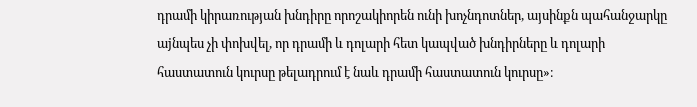դրամի կիրառության խնդիրը որոշակիորեն ունի խոչնդոտներ, այսինքն պահանջարկը աjնպես չի փոխվել, որ դրամի և դոլարի հետ կապված խնդիրները և դոլարի հաստատուն կուրսը թելադրում է նաև դրամի հաստատուն կուրսը»։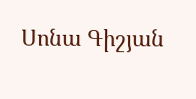Սոնա Գիշյան